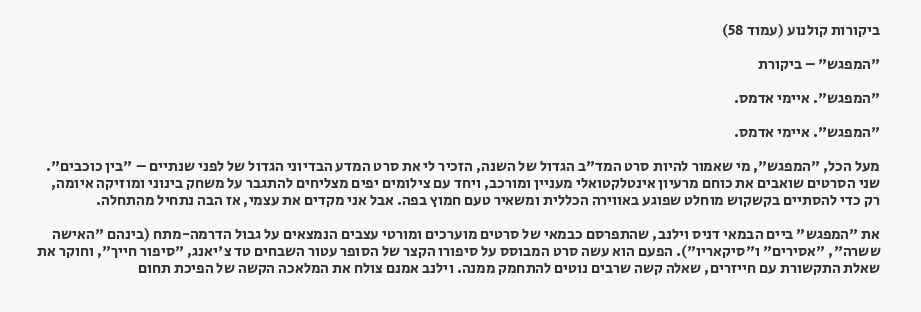ביקורות קולנוע (עמוד 58)

"המפגש" – ביקורת

"המפגש". איימי אדמס.

"המפגש". איימי אדמס.

מעל הכל, "המפגש", מי שאמור להיות סרט המד"ב הגדול של השנה, הזכיר לי את סרט המדע הבדיוני הגדול של לפני שנתיים – "בין כוכבים". שני הסרטים שואבים את כוחם מרעיון אינטלקטואלי מעניין ומורכב, ויחד עם צילומים יפים מצליחים להתגבר על משחק בינוני ומוזיקה איומה, רק כדי להסתיים בקשקוש מוחלט שפוגע באווירה הכללית ומשאיר טעם חמוץ בפה. אבל אני מקדים את עצמי, אז הבה נתחיל מהתחלה.

את "המפגש" ביים הבמאי דניס וילנב, שהתפרסם כבמאי של סרטים מוערכים ומורטי עצבים הנמצאים על גבול הדרמה-מתח (בינהם "האישה ששרה", "אסירים" ו"סיקאריו"). הפעם הוא עשה סרט המבוסס על סיפורו הקצר של הסופר עטור השבחים טד צ'יאנג, "סיפור חייך", וחוקר את שאלת התקשורת עם חייזרים, שאלה קשה שרבים נוטים להתחמק ממנה. וילנב אמנם צולח את המלאכה הקשה של הפיכת תחום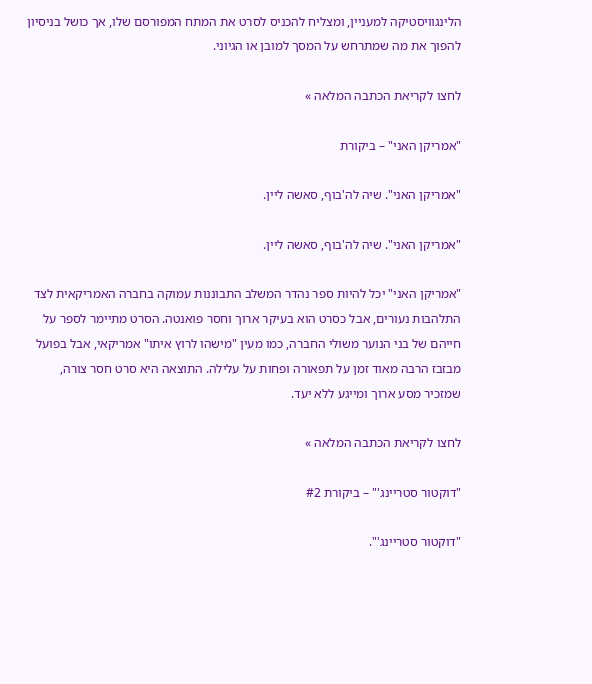הלינגוויסטיקה למעניין, ומצליח להכניס לסרט את המתח המפורסם שלו, אך כושל בניסיון להפוך את מה שמתרחש על המסך למובן או הגיוני.

לחצו לקריאת הכתבה המלאה »

"אמריקן האני" – ביקורת

"אמריקן האני". שיה לה'בוף, סאשה ליין.

"אמריקן האני". שיה לה'בוף, סאשה ליין.

"אמריקן האני" יכל להיות ספר נהדר המשלב התבוננות עמוקה בחברה האמריקאית לצד התלהבות נעורים, אבל כסרט הוא בעיקר ארוך וחסר פואנטה. הסרט מתיימר לספר על חייהם של בני הנוער משולי החברה, כמו מעין "מישהו לרוץ איתו" אמריקאי, אבל בפועל מבזבז הרבה מאוד זמן על תפאורה ופחות על עלילה. התוצאה היא סרט חסר צורה, שמזכיר מסע ארוך ומייגע ללא יעד.

לחצו לקריאת הכתבה המלאה »

"דוקטור סטריינג'" – ביקורת #2

"דוקטור סטריינג'".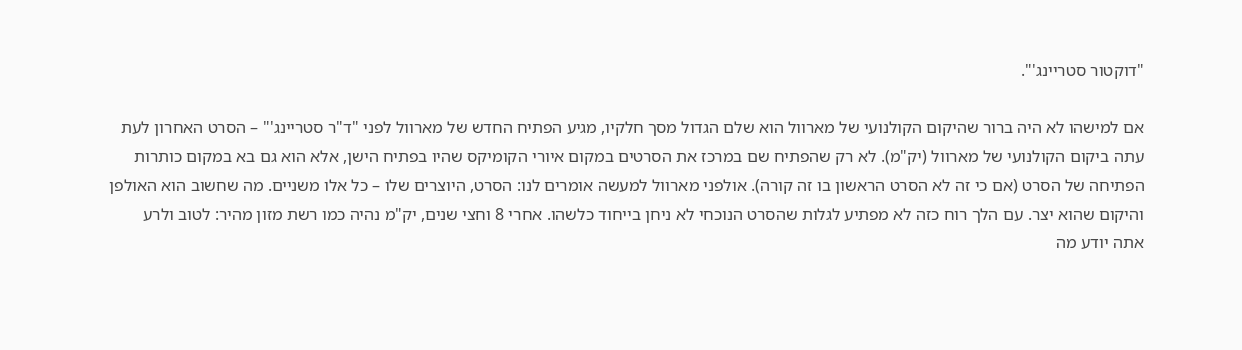"דוקטור סטריינג'".

אם למישהו לא היה ברור שהיקום הקולנועי של מארוול הוא שלם הגדול מסך חלקיו, מגיע הפתיח החדש של מארוול לפני "ד"ר סטריינג'" – הסרט האחרון לעת עתה ביקום הקולנועי של מארוול (יק"מ). לא רק שהפתיח שם במרכז את הסרטים במקום איורי הקומיקס שהיו בפתיח הישן, אלא הוא גם בא במקום כותרות הפתיחה של הסרט (אם כי זה לא הסרט הראשון בו זה קורה). אולפני מארוול למעשה אומרים לנו: הסרט, היוצרים שלו – כל אלו משניים. מה שחשוב הוא האולפן והיקום שהוא יצר. עם הלך רוח כזה לא מפתיע לגלות שהסרט הנוכחי לא ניחן בייחוד כלשהו. אחרי 8 וחצי שנים, יק"מ נהיה כמו רשת מזון מהיר: לטוב ולרע אתה יודע מה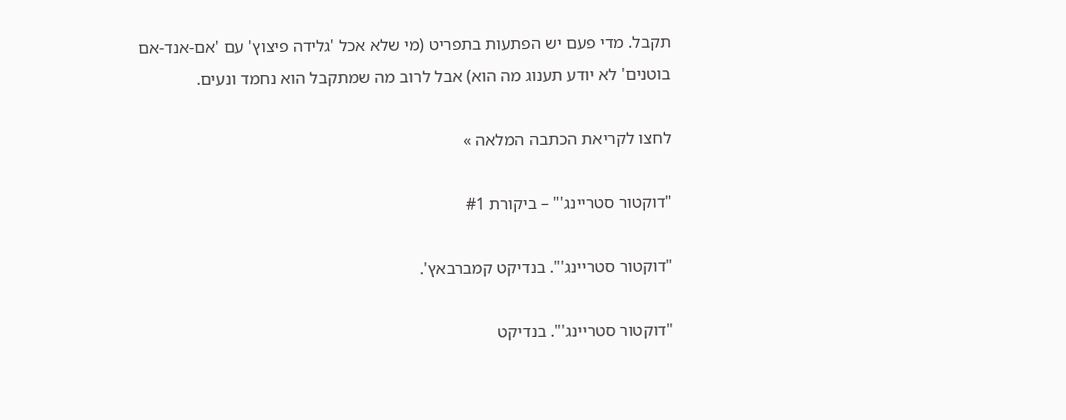תקבל. מדי פעם יש הפתעות בתפריט (מי שלא אכל 'גלידה פיצוץ' עם 'אם-אנד-אם בוטנים' לא יודע תענוג מה הוא) אבל לרוב מה שמתקבל הוא נחמד ונעים.

לחצו לקריאת הכתבה המלאה »

"דוקטור סטריינג'" – ביקורת #1

"דוקטור סטריינג'". בנדיקט קמברבאץ'.

"דוקטור סטריינג'". בנדיקט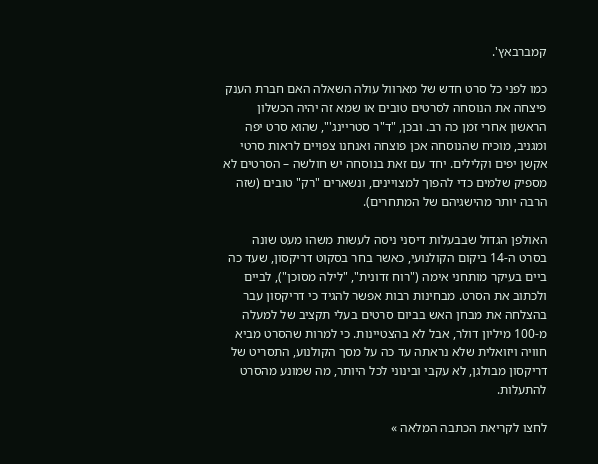קמברבאץ'.

כמו לפני כל סרט חדש של מארוול עולה השאלה האם חברת הענק פיצחה את הנוסחה לסרטים טובים או שמא זה יהיה הכשלון הראשון אחרי זמן כה רב. ובכן, "ד"ר סטריינג'", שהוא סרט יפה ומגניב, מוכיח שהנוסחה אכן פוצחה ואנחנו צפויים לראות סרטי אקשן יפים וקלילים. יחד עם זאת בנוסחה יש חולשה – הסרטים לא מספיק שלמים כדי להפוך למצויינים, ונשארים "רק" טובים (שזה הרבה יותר מהישגיהם של המתחרים).

האולפן הגדול שבבעלות דיסני ניסה לעשות משהו מעט שונה בסרט ה-14 ביקום הקולנועי, כאשר בחר בסקוט דריקסון, שעד כה ביים בעיקר מותחני אימה ("רוח זדונית", "לילה מסוכן"), לביים ולכתוב את הסרט. מבחינות רבות אפשר להגיד כי דריקסון עבר בהצלחה את מבחן האש בביום סרטים בעלי תקציב של למעלה מ-100 מיליון דולר, אבל לא בהצטיינות. כי למרות שהסרט מביא חוויה ויזואלית שלא נראתה עד כה על מסך הקולנוע, התסריט של דריקסון מבולגן, לא עקבי ובינוני לכל היותר, מה שמונע מהסרט להתעלות.

לחצו לקריאת הכתבה המלאה »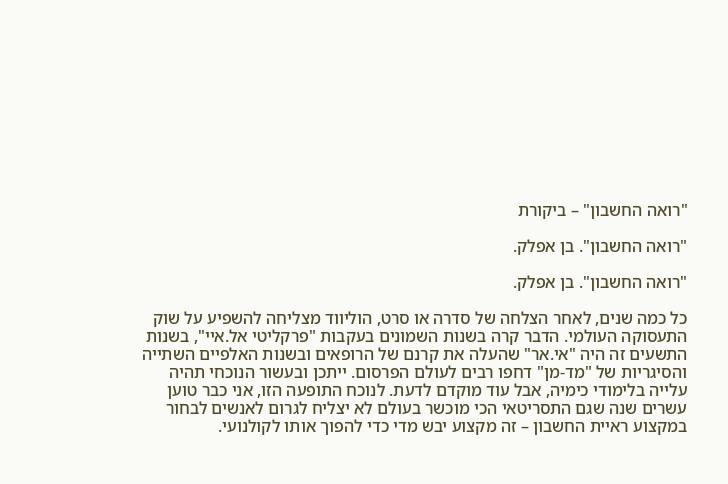"רואה החשבון" – ביקורת

"רואה החשבון". בן אפלק.

"רואה החשבון". בן אפלק.

כל כמה שנים, לאחר הצלחה של סדרה או סרט, הוליווד מצליחה להשפיע על שוק התעסוקה העולמי. הדבר קרה בשנות השמונים בעקבות "פרקליטי אל.איי", בשנות התשעים זה היה "אי.אר" שהעלה את קרנם של הרופאים ובשנות האלפיים השתייה והסיגריות של "מד-מן" דחפו רבים לעולם הפרסום. ייתכן ובעשור הנוכחי תהיה עלייה בלימודי כימיה, אבל עוד מוקדם לדעת. לנוכח התופעה הזו, אני כבר טוען עשרים שנה שגם התסריטאי הכי מוכשר בעולם לא יצליח לגרום לאנשים לבחור במקצוע ראיית החשבון – זה מקצוע יבש מדי כדי להפוך אותו לקולנועי.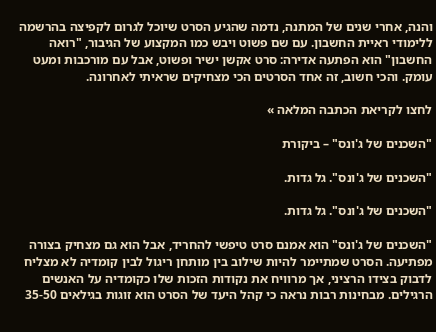והנה, אחרי שנים של המתנה, נדמה שהגיע הסרט שיוכל לגרום לקפיצה בהרשמה ללימודי ראיית החשבון. עם שם פשוט ויבש כמו המקצוע של הגיבור, "רואה החשבון" הוא הפתעה אדירה: סרט אקשן ישיר ופשוט, אבל עם מורכבות ומעט עומק. והכי חשוב, זה אחד הסרטים הכי מצחיקים שראיתי לאחרונה.

לחצו לקריאת הכתבה המלאה »

"השכנים של ג'ונס" – ביקורת

"השכנים של ג'ונס". גל גדות.

"השכנים של ג'ונס". גל גדות.

"השכנים של ג'ונס" הוא אמנם סרט טיפשי להחריד, אבל הוא גם מצחיק בצורה מפתיעה. הסרט שמתיימר להיות שילוב בין מותחן ריגול לבין קומדיה לא מצליח לדבוק בצידו הרציני, אך מרוויח את נקודות הזכות שלו כקומדיה על האנשים הרגילים. מבחינות רבות נראה כי קהל היעד של הסרט הוא זוגות בגילאים 35-50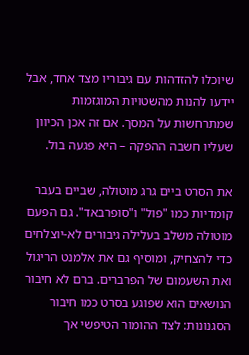שיוכלו להזדהות עם גיבוריו מצד אחד, אבל יידעו להנות מהשטויות המוגזמות שמתרחשות על המסך. אם זה אכן הכיוון שעליו חשבה ההפקה – היא פגעה בול.

את הסרט ביים גרג מוטולה, שביים בעבר קומדיות כמו "פול" ו"סופרבאד". גם הפעם מוטולה משלב בעלילה גיבורים לא-יוצלחים כדי להצחיק, ומוסיף גם את אלמנט הריגול ואת השעמום של הפרברים. ברם לא חיבור הנושאים הוא שפוגע בסרט כמו חיבור הסגנונות: לצד ההומור הטיפשי אך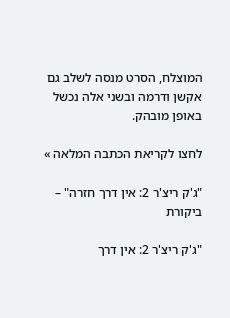המוצלח, הסרט מנסה לשלב גם אקשן ודרמה ובשני אלה נכשל באופן מובהק.

לחצו לקריאת הכתבה המלאה »

"ג'ק ריצ'ר 2: אין דרך חזרה" – ביקורת

"ג'ק ריצ'ר 2: אין דרך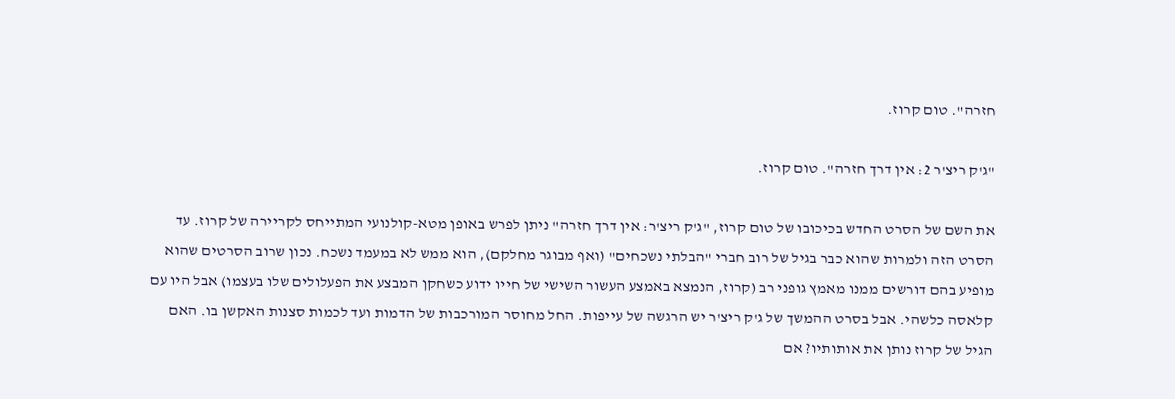חזרה". טום קרוז.

"ג'ק ריצ'ר 2: אין דרך חזרה". טום קרוז.

את השם של הסרט החדש בכיכובו של טום קרוז, "ג'ק ריצ'ר: אין דרך חזרה" ניתן לפרש באופן מטא-קולנועי המתייחס לקריירה של קרוז. עד הסרט הזה ולמרות שהוא כבר בגיל של רוב חברי "הבלתי נשכחים" (ואף מבוגר מחלקם), הוא ממש לא במעמד נשכח. נכון שרוב הסרטים שהוא מופיע בהם דורשים ממנו מאמץ גופני רב (קרוז, הנמצא באמצע העשור השישי של חייו ידוע כשחקן המבצע את הפעלולים שלו בעצמו) אבל היו עם קלאסה כלשהי. אבל בסרט ההמשך של ג'ק ריצ'ר יש הרגשה של עייפות. החל מחוסר המורכבות של הדמות ועד לכמות סצנות האקשן בו. האם הגיל של קרוז נותן את אותותיו? אם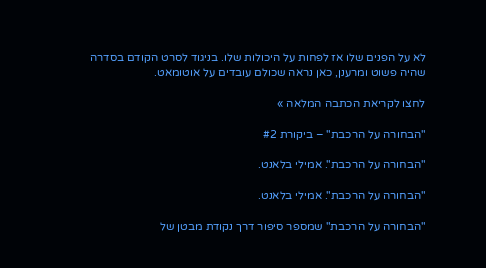לא על הפנים שלו אז לפחות על היכולות שלו. בניגוד לסרט הקודם בסדרה שהיה פשוט ומרענן, כאן נראה שכולם עובדים על אוטומאט.

לחצו לקריאת הכתבה המלאה »

"הבחורה על הרכבת" – ביקורת #2

"הבחורה על הרכבת". אמילי בלאנט.

"הבחורה על הרכבת". אמילי בלאנט.

"הבחורה על הרכבת" שמספר סיפור דרך נקודת מבטן של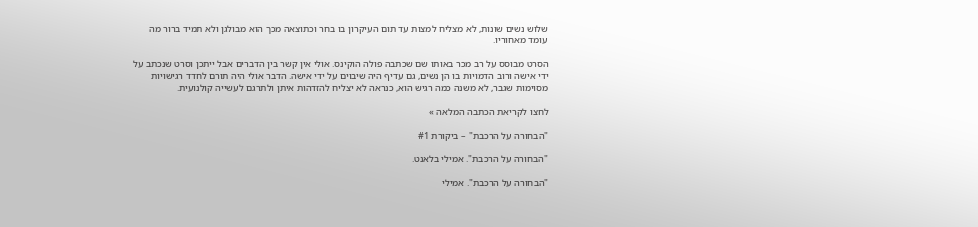שלוש נשים שונות, לא מצליח למצות עד תום העיקרון בו בחר וכתוצאה מכך הוא מבולגן ולא תמיד ברור מה עומד מאחוריו.

הסרט מבוסס על רב מכר באותו שם שכתבה פולה הוקינס. אולי אין קשר בין הדברים אבל ייתכן וסרט שנכתב על ידי אישה ורוב הדמויות בו הן נשים, גם עדיף היה שיבוים על ידי אישה. הדבר אולי היה תורם לחדד רגישויות מסוימות שגבר, לא משנה כמה רגיש הוא, כנראה לא יצליח להזדהות איתן ולתרגם לעשייה קולנועית.

לחצו לקריאת הכתבה המלאה »

"הבחורה על הרכבת" – ביקורת #1

"הבחורה על הרכבת". אמילי בלאנט.

"הבחורה על הרכבת". אמילי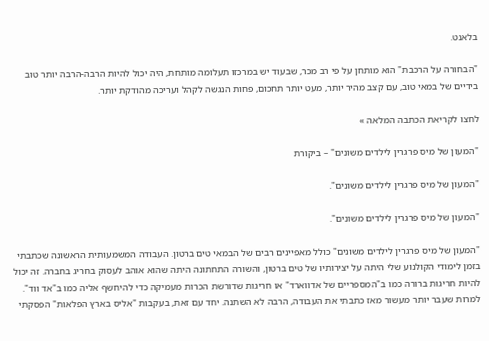בלאנט.

"הבחורה על הרכבת" הוא מותחן על פי רב מכר, שבעוד יש במרכזו תעלומה מותחת, היה יכול להיות הרבה-הרבה יותר טוב בידיים של במאי טוב, עם קצב מהיר יותר, מעט יותר תחכום, פחות הנגשה לקהל ועריכה מהודקת יותר.

לחצו לקריאת הכתבה המלאה »

"המעון של מיס פרגרין לילדים משונים" – ביקורת

"המעון של מיס פרגרין לילדים משונים".

"המעון של מיס פרגרין לילדים משונים".

"המעון של מיס פרגרין לילדים משונים" כולל מאפיינים רבים של הבמאי טים ברטון. העבודה המשמעותית הראשונה שכתבתי בזמן לימודי הקולנוע שלי היתה על יצירותיו של טים ברטון, והשורה התחתונה היתה שהוא אוהב לעסוק בחריג בחברה. זה יכול להיות חריגוּת ברורה כמו ב"המספריים של אדווארד" או חריגות שדורשת הכרות מעמיקה כדי להיחשף אליה כמו ב"אד ווד". למרות שעבר יותר מעשור מאז כתבתי את העבודה, הרבה לא השתנה. יחד עם זאת, בעקבות "אליס בארץ הפלאות" הפסקתי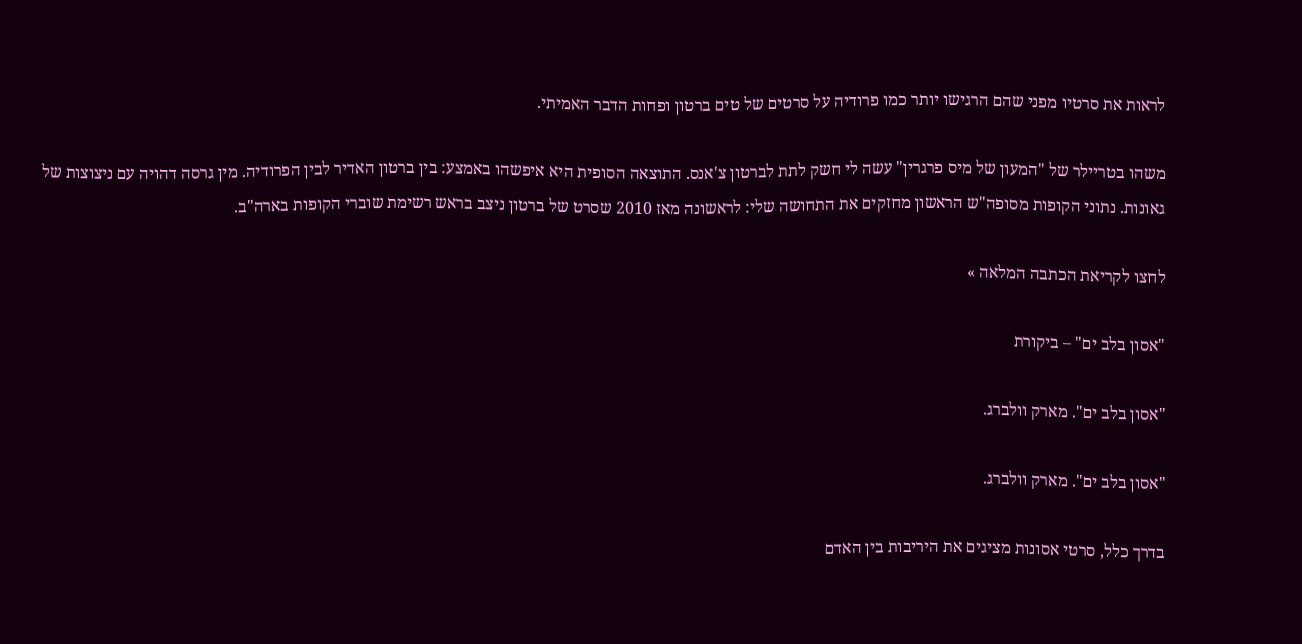לראות את סרטיו מפני שהם הרגישו יותר כמו פרודיה על סרטים של טים ברטון ופחות הדבר האמיתי.

משהו בטריילר של "המעון של מיס פרגרין" עשה לי חשק לתת לברטון צ'אנס. התוצאה הסופית היא איפשהו באמצע: בין ברטון האדיר לבין הפרודיה. מין גרסה דהויה עם ניצוצות של גאונות. נתוני הקופות מסופה"ש הראשון מחזקים את התחושה שלי: לראשונה מאז 2010 שסרט של ברטון ניצב בראש רשימת שוברי הקופות בארה"ב.

לחצו לקריאת הכתבה המלאה »

"אסון בלב ים" – ביקורת

"אסון בלב ים". מארק וולברג.

"אסון בלב ים". מארק וולברג.

בדרך כלל, סרטי אסונות מציגים את היריבות בין האדם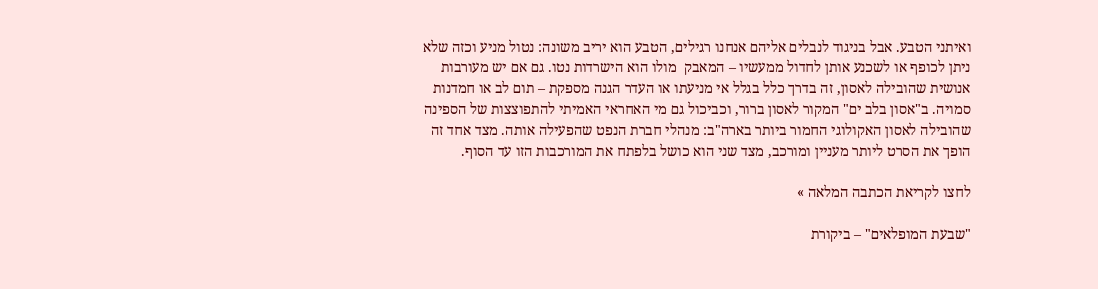ואיתני הטבע. אבל בניגוד לנבלים אליהם אנחנו רגילים, הטבע הוא יריב משונה: נטול מניע וכזה שלא ניתן לכופף או לשכנע אותן לחדול ממעשיו – המאבק  מולו הוא הישרדות נטו. גם אם יש מעורבות אנושית שהובילה לאסון, זה בדרך כלל בגלל אי מניעתו או העדר הגנה מספקת – תום לב או חמדנות סמויה. ב"אסון בלב ים" המקור לאסון ברור, וכביכול גם מי האחראי האמיתי להתפוצצות של הספינה שהובילה לאסון האקולוגי החמור ביותר בארה"ב: מנהלי חברת הנפט שהפעילה אותה. מצד אחד זה הופך את הסרט ליותר מעניין ומורכב, מצד שני הוא כושל בלפתח את המורכבות הזו עד הסוף.

לחצו לקריאת הכתבה המלאה »

"שבעת המופלאים" – ביקורת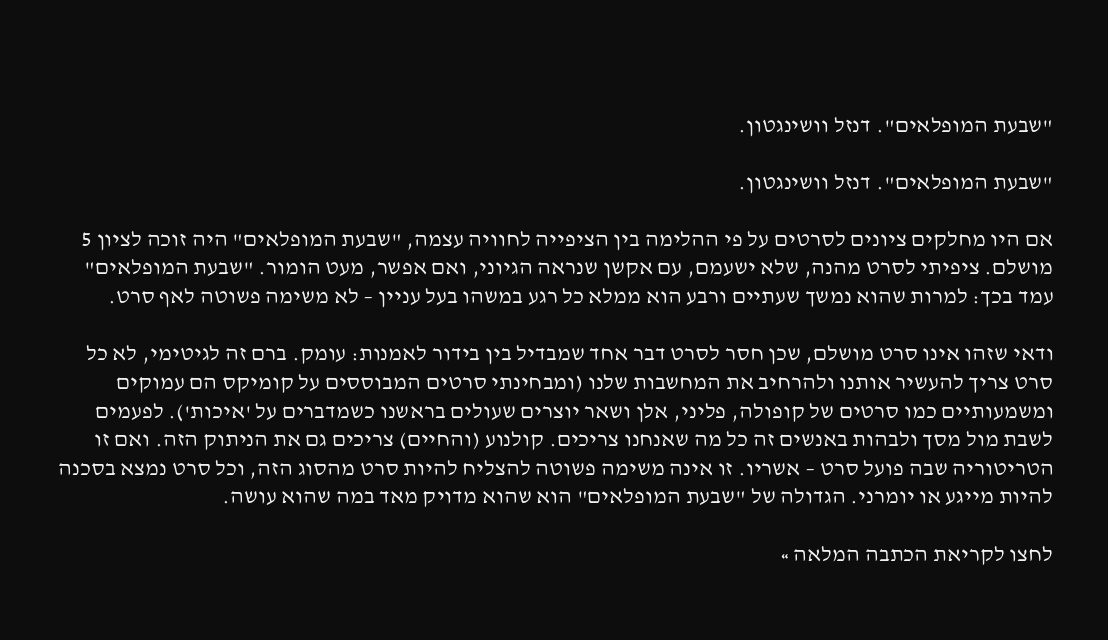"שבעת המופלאים". דנזל וושינגטון.

"שבעת המופלאים". דנזל וושינגטון.

אם היו מחלקים ציונים לסרטים על פי ההלימה בין הציפייה לחוויה עצמה, "שבעת המופלאים" היה זוכה לציון 5 מושלם. ציפיתי לסרט מהנה, שלא ישעמם, עם אקשן שנראה הגיוני, ואם אפשר, מעט הומור. "שבעת המופלאים" עמד בכך: למרות שהוא נמשך שעתיים ורבע הוא ממלא כל רגע במשהו בעל עניין – לא משימה פשוטה לאף סרט.

ודאי שזהו אינו סרט מושלם, שכן חסר לסרט דבר אחד שמבדיל בין בידור לאמנות: עומק. ברם זה לגיטימי, לא כל סרט צריך להעשיר אותנו ולהרחיב את המחשבות שלנו (ומבחינתי סרטים המבוססים על קומיקס הם עמוקים ומשמעותיים כמו סרטים של קופולה, פליני, אלן ושאר יוצרים שעולים בראשנו כשמדברים על 'איכות'). לפעמים לשבת מול מסך ולבהות באנשים זה כל מה שאנחנו צריכים. קולנוע (והחיים) צריכים גם את הניתוק הזה. ואם זו הטריטוריה שבה פועל סרט – אשריו. זו אינה משימה פשוטה להצליח להיות סרט מהסוג הזה, וכל סרט נמצא בסכנה להיות מייגע או יומרני. הגדולה של "שבעת המופלאים" הוא שהוא מדויק מאד במה שהוא עושה.

לחצו לקריאת הכתבה המלאה »